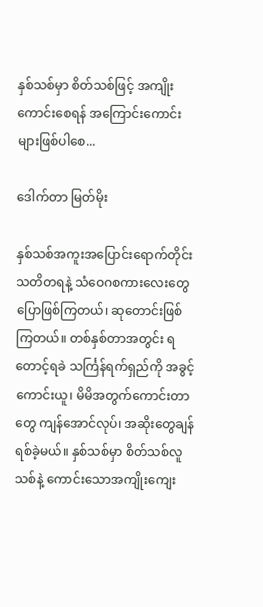နှစ်သစ်မှာ စိတ်သစ်ဖြင့် အကျိုးကောင်းစေရန် အကြောင်းကောင်းများဖြစ်ပါစေ...

ဒေါက်တာ မြတ်မိုး

နှစ်သစ်အကူးအပြောင်းရောက်တိုင်း သတိတရနဲ့ သံဝေဂစကားလေးတွေ ပြောဖြစ်ကြတယ်၊ ဆုတောင်းဖြစ်ကြတယ်။ တစ်နှစ်တာအတွင်း ရတောင့်ရခဲ သင်္ကြန်ရက်ရှည်ကို အခွင့်ကောင်းယူ၊ မိမိအတွက်ကောင်းတာတွေ ကျန်အောင်လုပ်၊ အဆိုးတွေချန်ရစ်ခဲ့မယ်။ နှစ်သစ်မှာ စိတ်သစ်လူသစ်နဲ့ ကောင်းသောအကျိုးကျေး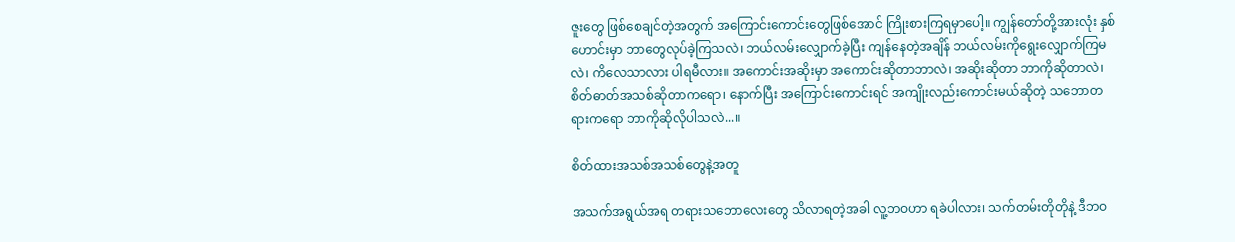ဇူးတွေ ဖြစ်စေချင်တဲ့အတွက် အကြောင်းကောင်းတွေဖြစ်အောင် ကြိုးစားကြရမှာပေါ့။ ကျွန်တော်တို့အားလုံး နှစ်ဟောင်းမှာ ဘာတွေလုပ်ခဲ့ကြသလဲ၊ ဘယ်လမ်းလျှောက်ခဲ့ပြီး ကျန်နေတဲ့အချိန် ဘယ်လမ်းကိုရွေးလျှောက်ကြမလဲ၊ ကိလေသာလား ပါရမီလား။ အကောင်းအဆိုးမှာ အကောင်းဆိုတာဘာလဲ၊ အဆိုးဆိုတာ ဘာကိုဆိုတာလဲ၊ စိတ်ဓာတ်အသစ်ဆိုတာကရော၊ နောက်ပြီး အကြောင်းကောင်းရင် အကျိုးလည်းကောင်းမယ်ဆိုတဲ့ သဘောတရားကရော ဘာကိုဆိုလိုပါသလဲ...။

စိတ်ထားအသစ်အသစ်တွေနဲ့အတူ

အသက်အရွယ်အရ တရားသဘောလေးတွေ သိလာရတဲ့အခါ လူ့ဘဝဟာ ရခဲပါလား၊ သက်တမ်းတိုတိုနဲ့ ဒီဘဝ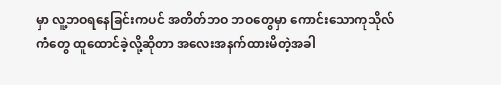မှာ လူ့ဘဝရနေခြင်းကပင် အတိတ်ဘဝ ဘဝတွေမှာ ကောင်းသောကုသိုလ်ကံတွေ ထူထောင်ခဲ့လို့ဆိုတာ အလေးအနက်ထားမိတဲ့အခါ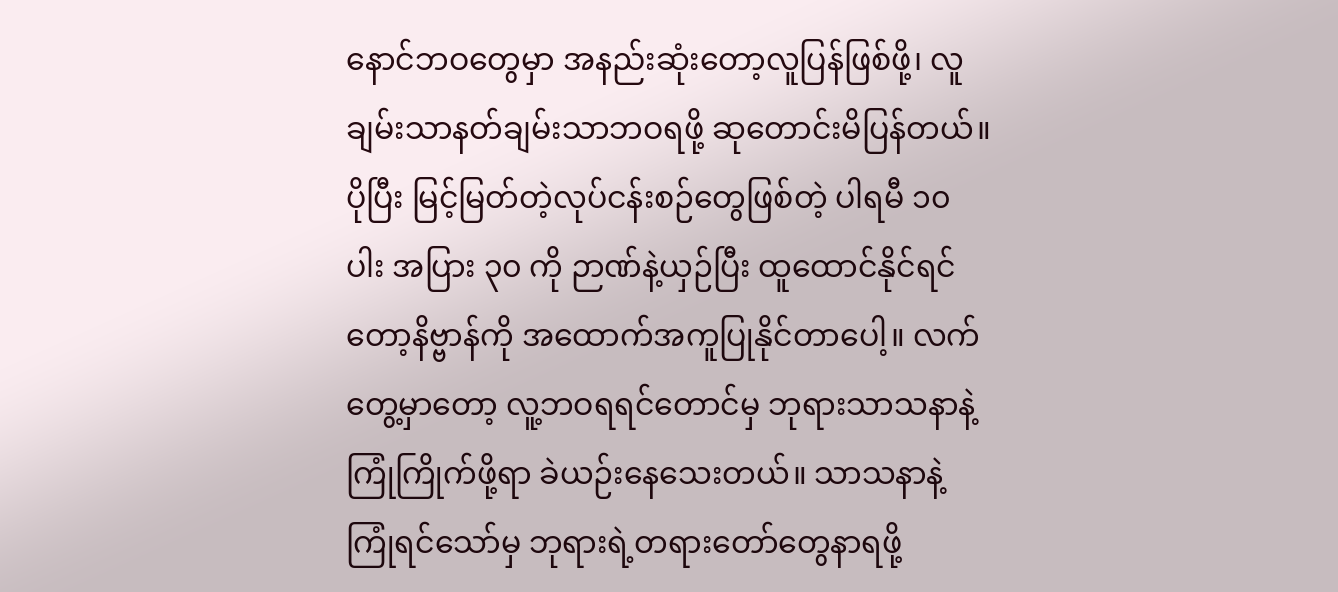နောင်ဘဝတွေမှာ အနည်းဆုံးတော့လူပြန်ဖြစ်ဖို့၊ လူချမ်းသာနတ်ချမ်းသာဘဝရဖို့ ဆုတောင်းမိပြန်တယ်။ ပိုပြီး မြင့်မြတ်တဲ့လုပ်ငန်းစဉ်တွေဖြစ်တဲ့ ပါရမီ ၁၀ ပါး အပြား ၃၀ ကို ဉာဏ်နဲ့ယှဉ်ပြီး ထူထောင်နိုင်ရင်တော့နိဗ္ဗာန်ကို အထောက်အကူပြုနိုင်တာပေါ့။ လက်တွေ့မှာတော့ လူ့ဘဝရရင်တောင်မှ ဘုရားသာသနာနဲ့ကြုံကြိုက်ဖို့ရာ ခဲယဉ်းနေသေးတယ်။ သာသနာနဲ့ ကြုံရင်သော်မှ ဘုရားရဲ့တရားတော်တွေနာရဖို့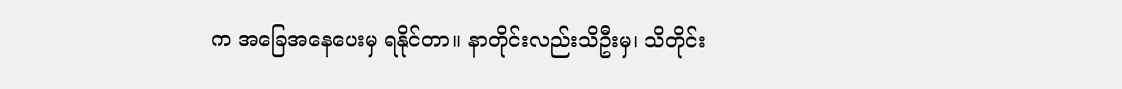က အခြေအနေပေးမှ ရနိုင်တာ။ နာတိုင်းလည်းသိဦးမှ၊ သိတိုင်း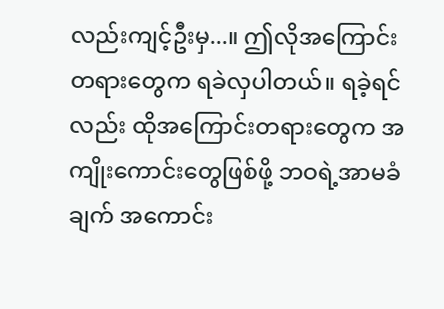လည်းကျင့်ဦးမှ...။ ဤလိုအကြောင်းတရားတွေက ရခဲလှပါတယ်။ ရခဲ့ရင်လည်း ထိုအကြောင်းတရားတွေက အကျိုးကောင်းတွေဖြစ်ဖို့ ဘဝရဲ့အာမခံချက် အကောင်း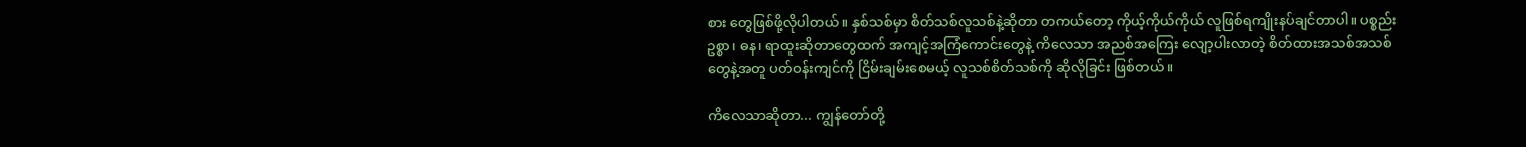စား တွေဖြစ်ဖို့လိုပါတယ်။ နှစ်သစ်မှာ စိတ်သစ်လူသစ်နဲ့ဆိုတာ တကယ်တော့ ကိုယ့်ကိုယ်ကိုယ် လူဖြစ်ရကျိုးနပ်ချင်တာပါ။ ပစ္စည်းဥစ္စာ၊ ဓန၊ ရာထူးဆိုတာတွေထက် အကျင့်အကြံကောင်းတွေနဲ့ ကိလေသာ အညစ်အကြေး လျော့ပါးလာတဲ့ စိတ်ထားအသစ်အသစ်တွေနဲ့အတူ ပတ်ဝန်းကျင်ကို ငြိမ်းချမ်းစေမယ့် လူသစ်စိတ်သစ်ကို ဆိုလိုခြင်း ဖြစ်တယ်။

ကိလေသာဆိုတာ... ကျွန်တော်တို့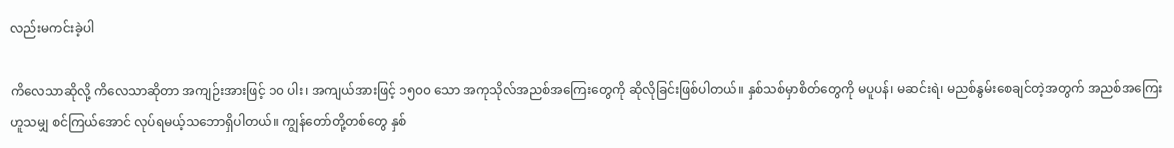လည်းမကင်းခဲ့ပါ

ကိလေသာဆိုလို့ ကိလေသာဆိုတာ အကျဉ်းအားဖြင့် ၁၀ ပါး၊ အကျယ်အားဖြင့် ၁၅၀၀ သော အကုသိုလ်အညစ်အကြေးတွေကို ဆိုလိုခြင်းဖြစ်ပါတယ်။ နှစ်သစ်မှာစိတ်တွေကို မပူပန်၊ မဆင်းရဲ၊ မညစ်နွမ်းစေချင်တဲ့အတွက် အညစ်အကြေးဟူသမျှ စင်ကြယ်အောင် လုပ်ရမယ့်သဘောရှိပါတယ်။ ကျွန်တော်တို့တစ်တွေ နှစ်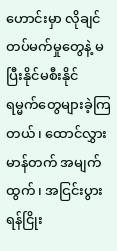ဟောင်းမှာ လိုချင်တပ်မက်မှုတွေနဲ့ မပြီးနိုင်မစီးနိုင် ရမ္မက်တွေများခဲ့ကြတယ်၊ ထောင်လွှားမာန်တက် အမျက်ထွက်၊ အငြင်းပွားရန်ငြိုး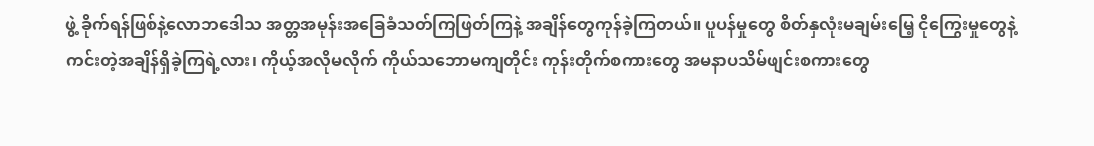ဖွဲ့ ခိုက်ရန်ဖြစ်နဲ့လောဘဒေါသ အတ္တအမုန်းအခြေခံသတ်ကြဖြတ်ကြနဲ့ အချိန်တွေကုန်ခဲ့ကြတယ်။ ပူပန်မှုတွေ စိတ်နှလုံးမချမ်းမြေ့ ငိုကြွေးမှုတွေနဲ့ ကင်းတဲ့အချိန်ရှိခဲ့ကြရဲ့လား၊ ကိုယ့်အလိုမလိုက် ကိုယ်သဘောမကျတိုင်း ကုန်းတိုက်စကားတွေ အမနာပသိမ်ဖျင်းစကားတွေ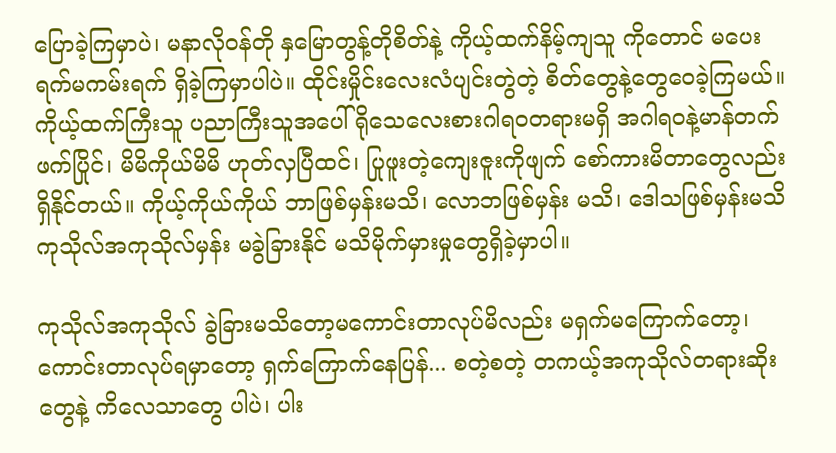ပြောခဲ့ကြမှာပဲ၊ မနာလိုဝန်တို နှမြောတွန့်တိုစိတ်နဲ့ ကိုယ့်ထက်နိမ့်ကျသူ ကိုတောင် မပေးရက်မကမ်းရက် ရှိခဲ့ကြမှာပါပဲ။ ထိုင်းမှိုင်းလေးလံပျင်းတွဲတဲ့ စိတ်တွေနဲ့တွေဝေခဲ့ကြမယ်။ ကိုယ့်ထက်ကြီးသူ ပညာကြီးသူအပေါ် ရိုသေလေးစားဂါရဝတရားမရှိ အဂါရဝနဲ့မာန်တက်ဖက်ပြိုင်၊ မိမိကိုယ်မိမိ ဟုတ်လှပြီထင်၊ ပြုဖူးတဲ့ကျေးဇူးကိုဖျက် စော်ကားမိတာတွေလည်း ရှိနိုင်တယ်။ ကိုယ့်ကိုယ်ကိုယ် ဘာဖြစ်မှန်းမသိ၊ လောဘဖြစ်မှန်း မသိ၊ ဒေါသဖြစ်မှန်းမသိ ကုသိုလ်အကုသိုလ်မှန်း မခွဲခြားနိုင် မသိမိုက်မှားမှုတွေရှိခဲ့မှာပါ။

ကုသိုလ်အကုသိုလ် ခွဲခြားမသိတော့မကောင်းတာလုပ်မိလည်း မရှက်မကြောက်တော့၊ ကောင်းတာလုပ်ရမှာတော့ ရှက်ကြောက်နေပြန်... စတဲ့စတဲ့ တကယ့်အကုသိုလ်တရားဆိုးတွေနဲ့ ကိလေသာတွေ ပါပဲ၊ ပါး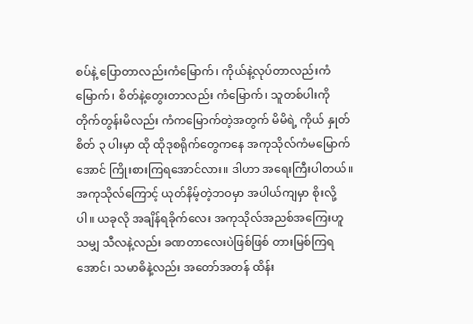စပ်နဲ့ ပြောတာလည်းကံမြောက်၊ ကိုယ်နဲ့လုပ်တာလည်းကံမြောက်၊ စိတ်နဲ့တွေးတာလည်း ကံမြောက်၊ သူတစ်ပါးကို တိုက်တွန်းမိလည်း ကံကမြောက်တဲ့အတွက် မိမိရဲ့ ကိုယ် နှုတ် စိတ် ၃ ပါးမှာ ထို ထိုဒုစရိုက်တွေကနေ အကုသိုလ်ကံမမြောက်အောင် ကြိုးစားကြရအောင်လား။ ဒါဟာ အရေးကြီးပါတယ်။ အကုသိုလ်ကြောင့် ယုတ်နိမ့်တဲ့ဘဝမှာ အပါယ်ကျမှာ စိုးလို့ပါ။ ယခုလို အချိန်ရခိုက်လေး အကုသိုလ်အညစ်အကြေးဟူသမျှ သီလနဲ့လည်း ခဏတာလေးပဲဖြစ်ဖြစ် တားမြစ်ကြရအောင်၊ သမာဓိနဲ့လည်း အတော်အတန် ထိန်း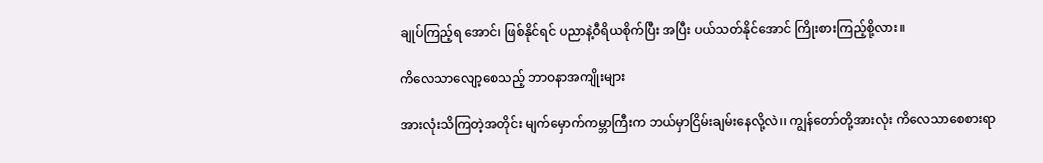ချုပ်ကြည့်ရ အောင်၊ ဖြစ်နိုင်ရင် ပညာနဲ့ဝီရိယစိုက်ပြီး အပြီး ပယ်သတ်နိုင်အောင် ကြိုးစားကြည့်စို့လား။

ကိလေသာလျော့စေသည့် ဘာဝနာအကျိုးများ

အားလုံးသိကြတဲ့အတိုင်း မျက်မှောက်ကမ္ဘာကြီးက ဘယ်မှာငြိမ်းချမ်းနေလို့လဲ၊၊ ကျွန်တော်တို့အားလုံး ကိလေသာစေစားရာ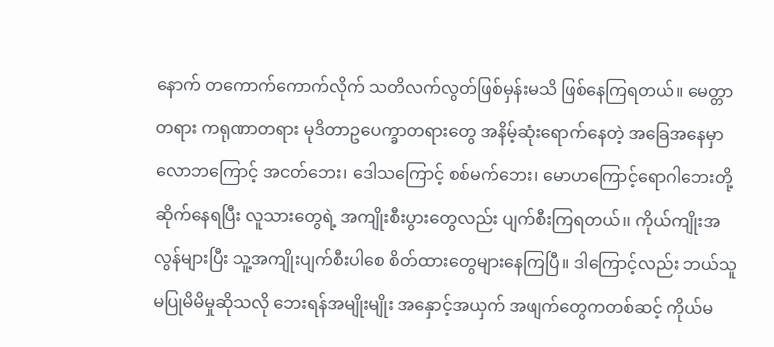နောက် တကောက်ကောက်လိုက် သတိလက်လွတ်ဖြစ်မှန်းမသိ ဖြစ်နေကြရတယ်။ မေတ္တာတရား ကရုဏာတရား မုဒိတာဥပေက္ခာတရားတွေ အနိမ့်ဆုံးရောက်နေတဲ့ အခြေအနေမှာလောဘကြောင့် အငတ်ဘေး၊ ဒေါသကြောင့် စစ်မက်ဘေး၊ မောဟကြောင့်ရောဂါဘေးတို့ ဆိုက်နေရပြီး လူသားတွေရဲ့ အကျိုးစီးပွားတွေလည်း ပျက်စီးကြရတယ်၊၊ ကိုယ်ကျိုးအလွန်များပြီး သူ့အကျိုးပျက်စီးပါစေ စိတ်ထားတွေများနေကြပြီ။ ဒါကြောင့်လည်း ဘယ်သူမပြုမိမိမှုဆိုသလို ဘေးရန်အမျိုးမျိုး အနှောင့်အယှက် အဖျက်တွေကတစ်ဆင့် ကိုယ်မ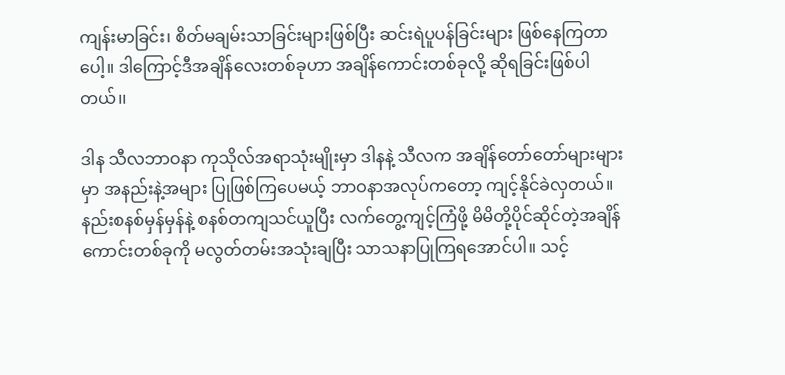ကျန်းမာခြင်း၊ စိတ်မချမ်းသာခြင်းများဖြစ်ပြီး ဆင်းရဲပူပန်ခြင်းများ ဖြစ်နေကြတာပေါ့။ ဒါကြောင့်ဒီအချိန်လေးတစ်ခုဟာ အချိန်ကောင်းတစ်ခုလို့ ဆိုရခြင်းဖြစ်ပါတယ်၊၊

ဒါန သီလဘာဝနာ ကုသိုလ်အရာသုံးမျိုးမှာ ဒါနနဲ့ သီလက အချိန်တော်တော်များများမှာ အနည်းနဲ့အများ ပြုဖြစ်ကြပေမယ့် ဘာဝနာအလုပ်ကတော့ ကျင့်နိုင်ခဲလှတယ်။ နည်းစနစ်မှန်မှန်နဲ့ စနစ်တကျသင်ယူပြီး လက်တွေ့ကျင့်ကြံဖို့ မိမိတို့ပိုင်ဆိုင်တဲ့အချိန်ကောင်းတစ်ခုကို မလွတ်တမ်းအသုံးချပြီး သာသနာပြုကြရအောင်ပါ။ သင့်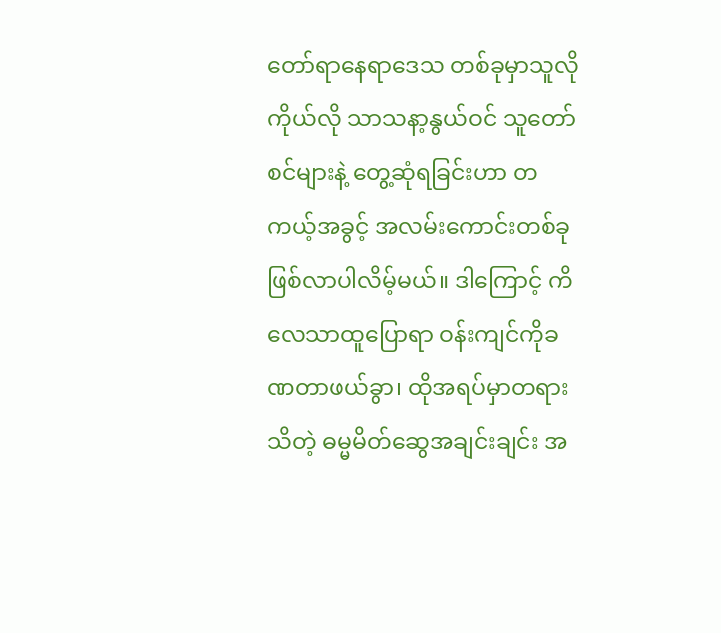တော်ရာနေရာဒေသ တစ်ခုမှာသူလိုကိုယ်လို သာသနာ့နွယ်ဝင် သူတော်စင်များနဲ့ တွေ့ဆုံရခြင်းဟာ တကယ့်အခွင့် အလမ်းကောင်းတစ်ခု ဖြစ်လာပါလိမ့်မယ်။ ဒါကြောင့် ကိလေသာထူပြောရာ ဝန်းကျင်ကိုခဏတာဖယ်ခွာ၊ ထိုအရပ်မှာတရားသိတဲ့ ဓမ္မမိတ်ဆွေအချင်းချင်း အ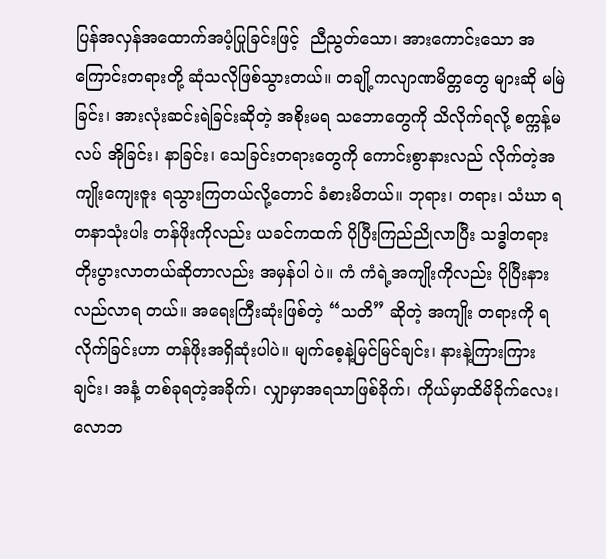ပြန်အလှန်အထောက်အပံ့ပြုခြင်းဖြင့်  ညီညွတ်သော၊ အားကောင်းသော အကြောင်းတရားတို့ ဆုံသလိုဖြစ်သွားတယ်။ တချို့ကလျာဏမိတ္တတွေ များဆို မမြဲခြင်း၊ အားလုံးဆင်းရဲခြင်းဆိုတဲ့ အစိုးမရ သဘောတွေကို သိလိုက်ရလို့ စက္ကန့်မလပ် အိုခြင်း၊ နာခြင်း၊ သေခြင်းတရားတွေကို ကောင်းစွာနားလည် လိုက်တဲ့အကျိုးကျေးဇူး ရသွားကြတယ်လို့တောင် ခံစားမိတယ်။ ဘုရား၊ တရား၊ သံဃာ ရတနာသုံးပါး တန်ဖိုးကိုလည်း ယခင်ကထက် ပိုပြီးကြည်ညိုလာပြီး သဒ္ဓါတရားတိုးပွားလာတယ်ဆိုတာလည်း အမှန်ပါ ပဲ။ ကံ ကံရဲ့အကျိုးကိုလည်း ပိုပြီးနားလည်လာရ တယ်။ အရေးကြီးဆုံးဖြစ်တဲ့ “သတိ” ဆိုတဲ့ အကျိုး တရားကို ရလိုက်ခြင်းဟာ တန်ဖိုးအရှိဆုံးပါပဲ။ မျက်စေ့နဲ့မြင်မြင်ချင်း၊ နားနဲ့ကြားကြားချင်း၊ အနံ့ တစ်ခုရတဲ့အခိုက်၊ လျှာမှာအရသာဖြစ်ခိုက်၊ ကိုယ်မှာထိမိခိုက်လေး၊ လောဘ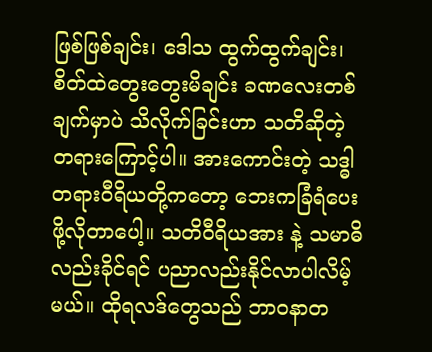ဖြစ်ဖြစ်ချင်း၊ ဒေါသ ထွက်ထွက်ချင်း၊ စိတ်ထဲတွေးတွေးမိချင်း ခဏလေးတစ်ချက်မှာပဲ သိလိုက်ခြင်းဟာ သတိဆိုတဲ့တရားကြောင့်ပါ။ အားကောင်းတဲ့ သဒ္ဓါတရားဝီရိယတို့ကတော့ ဘေးကခြံရံပေးဖို့လိုတာပေါ့။ သတိဝီရိယအား နဲ့ သမာဓိလည်းခိုင်ရင် ပညာလည်းနိုင်လာပါလိမ့်မယ်။ ထိုရလဒ်တွေသည် ဘာဝနာတ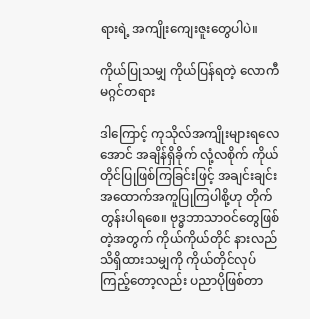ရားရဲ့ အကျိုးကျေးဇူးတွေပါပဲ။

ကိုယ်ပြုသမျှ ကိုယ်ပြန်ရတဲ့ လောကီမဂ္ဂင်တရား

ဒါကြောင့် ကုသိုလ်အကျိုးများရလေအောင် အချိန်ရှိခိုက် လုံ့လစိုက် ကိုယ်တိုင်ပြုဖြစ်ကြခြင်းဖြင့် အချင်းချင်းအထောက်အကူပြုကြပါစို့ဟု တိုက်တွန်းပါရစေ။ ဗုဒ္ဓဘာသာဝင်တွေဖြစ်တဲ့အတွက် ကိုယ်ကိုယ်တိုင် နားလည်သိရှိထားသမျှကို ကိုယ်တိုင်လုပ် ကြည့်တော့လည်း ပညာပိုဖြစ်တာ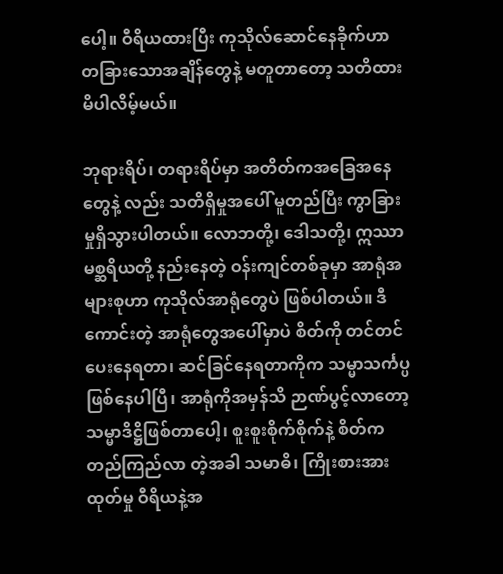ပေါ့။ ဝီရိယထားပြီး ကုသိုလ်ဆောင်နေခိုက်ဟာ တခြားသောအချိန်တွေနဲ့ မတူတာတော့ သတိထားမိပါလိမ့်မယ်။

ဘုရားရိပ်၊ တရားရိပ်မှာ အတိတ်ကအခြေအနေတွေနဲ့ လည်း သတိရှိမှုအပေါ် မူတည်ပြီး ကွာခြားမှုရှိသွားပါတယ်။ လောဘတို့၊ ဒေါသတို့၊ ဣဿာမစ္ဆရိယတို့ နည်းနေတဲ့ ဝန်းကျင်တစ်ခုမှာ အာရုံအများစုဟာ ကုသိုလ်အာရုံတွေပဲ ဖြစ်ပါတယ်။ ဒီကောင်းတဲ့ အာရုံတွေအပေါ်မှာပဲ စိတ်ကို တင်တင်ပေးနေရတာ၊ ဆင်ခြင်နေရတာကိုက သမ္မာသင်္ကပ္ပဖြစ်နေပါပြီ၊ အာရုံကိုအမှန်သိ ဉာဏ်ပွင့်လာတော့ သမ္မာဒိဋ္ဌိဖြစ်တာပေါ့၊ စူးစူးစိုက်စိုက်နဲ့ စိတ်ကတည်ကြည်လာ တဲ့အခါ သမာဓိ၊ ကြိုးစားအားထုတ်မှု ဝီရိယနဲ့အ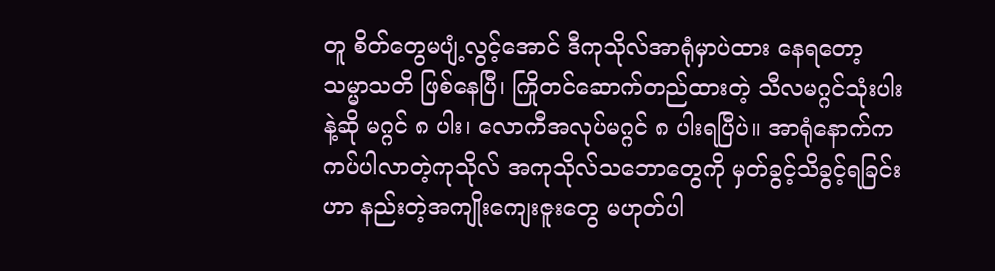တူ စိတ်တွေမပျံ့လွင့်အောင် ဒီကုသိုလ်အာရုံမှာပဲထား နေရတော့ သမ္မာသတိ ဖြစ်နေပြီ၊ ကြိုတင်ဆောက်တည်ထားတဲ့ သီလမဂ္ဂင်သုံးပါးနဲ့ဆို မဂ္ဂင် ၈ ပါး၊ လောကီအလုပ်မဂ္ဂင် ၈ ပါးရပြီပဲ။ အာရုံနောက်က ကပ်ပါလာတဲ့ကုသိုလ် အကုသိုလ်သဘောတွေကို မှတ်ခွင့်သိခွင့်ရခြင်းဟာ နည်းတဲ့အကျိုးကျေးဇူးတွေ မဟုတ်ပါ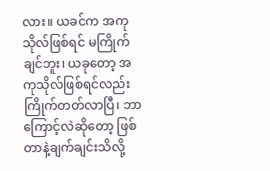လား။ ယခင်က အကုသိုလ်ဖြစ်ရင် မကြိုက်ချင်ဘူး၊ ယခုတော့ အကုသိုလ်ဖြစ်ရင်လည်း ကြိုက်တတ်လာပြီ၊ ဘာကြောင့်လဲဆိုတော့ ဖြစ်တာနဲ့ချက်ချင်းသိလို့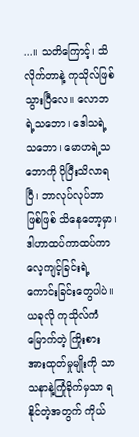...။ သတိကြောင့်၊ သိလိုက်တာနဲ့ ကုသိုလ်ဖြစ်သွားပြီလေ။ လောဘရဲ့သဘော၊ ဒေါသရဲ့သဘော၊ မောဟရဲ့သဘောကို ပိုပြီးသိလာရပြီ၊ ဘာလုပ်လုပ်ဘာဖြစ်ဖြစ် သိနေတော့မှာ၊ ဒါဟာထပ်ကာထပ်ကာ လေ့ကျင့်ခြင်းရဲ့ ကောင်းခြင်းတွေပါပဲ။ ယခုလို ကုသိုလ်ကံမြောက်တဲ့ ကြိုးစား အားထုတ်မှုမျိုးကို သာသနာနဲ့ကြုံခိုက်မှသာ ရနိုင်တဲ့အတွက် ကိုယ်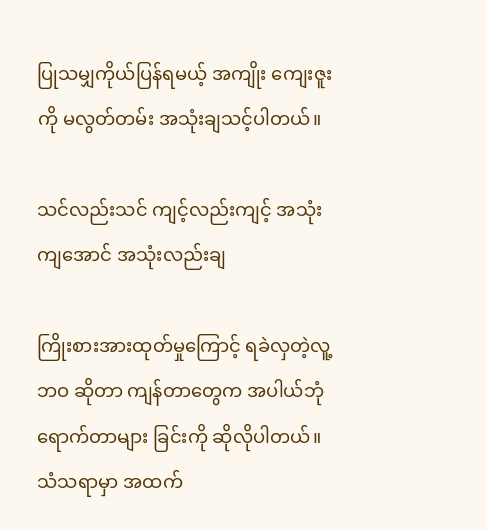ပြုသမျှကိုယ်ပြန်ရမယ့် အကျိုး ကျေးဇူးကို မလွတ်တမ်း အသုံးချသင့်ပါတယ်။

သင်လည်းသင် ကျင့်လည်းကျင့် အသုံးကျအောင် အသုံးလည်းချ

ကြိုးစားအားထုတ်မှုကြောင့် ရခဲလှတဲ့လူ့ဘဝ ဆိုတာ ကျန်တာတွေက အပါယ်ဘုံ ရောက်တာများ ခြင်းကို ဆိုလိုပါတယ်။ သံသရာမှာ အထက်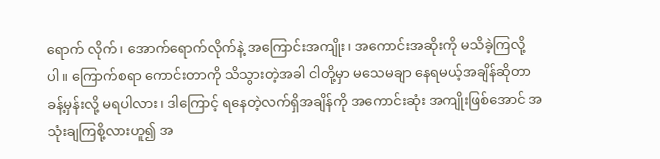ရောက် လိုက်၊ အောက်ရောက်လိုက်နဲ့ အကြောင်းအကျိုး၊ အကောင်းအဆိုးကို မသိခဲ့ကြလို့ပါ။ ကြောက်စရာ ကောင်းတာကို သိသွားတဲ့အခါ ငါတို့မှာ မသေမချာ နေရမယ့်အချိန်ဆိုတာ ခန့်မှန်းလို့ မရပါလား၊ ဒါကြောင့် ရနေတဲ့လက်ရှိအချိန်ကို အကောင်းဆုံး အကျိုးဖြစ်အောင် အသုံးချကြစို့လားဟူ၍ အ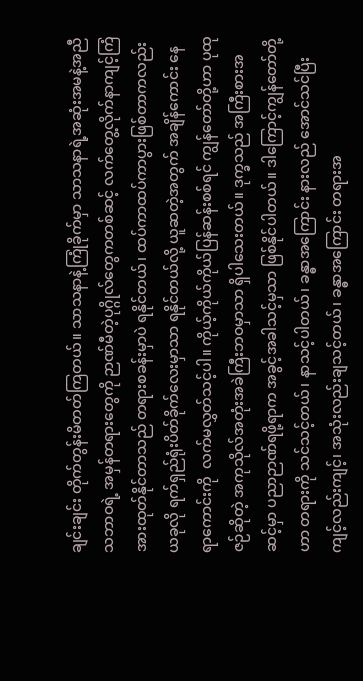ချင်းချင်း တိုက်တွန်းမိတတ်ကြတယ်။ သာသနာနဲ့ကြုံခိုက်မှာ သာသနာရဲ့အဆုံးအမနဲ့အညီ သဘာဝရဲ့ အမှန်တရားတွေကို ဉာဏ်မီတဲ့ပုဂ္ဂိုလ်တွေကတစ်ဆင့် လက်တွေ့လိုက်နာကျင့်ကြံ အားထုတ်နိုင်တာသည် တရားစခန်းမှာပဲ ရနိုင်တယ်၊ ထပ်ကာထပ်ကာပွားဖြစ်တာကလည်း ယခုလို ရက်ရှည်ရုံးပိတ်ခိုက်လေးမှာသာ ရနိုင်တယ်လို့ ယူဆတဲ့အတွက် အချိန်ကောင်း နေရာကောင်းကို  လက်မလွှတ်သင့်ပါ။ ကိုယ့်ကိုယ်ကိုယ်ပြန်ဆန်းစစ်ရင် ကျွန်တော်တို့ဟာ ပုထုဇဉ်ဆိုတဲ့ အကုသိုလ်အတုံးအခဲကြီးဘဝမှာသာ ရှိပါသေးတယ်။ ဒုက္ခသည် အကြီးစားအဆင့်မှာ ပညာဉာဏ်ရဖို့ရာက အခွင့်အခါသင့်မှသာ ဖြစ်နိုင်ပါတယ်။ ဒါကြောင့်ကျွန်တော်တို့ဟာ တရားကို သင်သင့်တယ်၊ နာသင့်ပါတယ်၊ ခန္ဓာအကြောင်း နားလည် အောင်သင်ပြီး ကျင့်လည်းကျင့်၊ အသုံးလည်းချသင့်တယ်၊ ခန္ဓာအကြောင်း တရားအ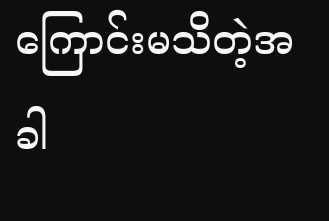ကြောင်းမသိတဲ့အခါ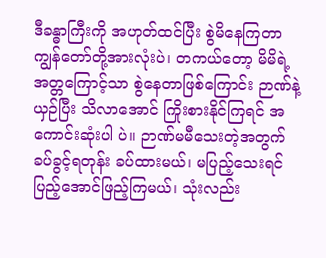ဒီခန္ဓာကြီးကို အဟုတ်ထင်ပြီး စွဲမိနေကြတာ ကျွန်တော်တို့အားလုံးပဲ၊ တကယ်တော့ မိမိရဲ့အတ္တကြောင့်သာ စွဲနေတာဖြစ်ကြောင်း ဉာဏ်နဲ့ယှဉ်ပြီး သိလာအောင် ကြိုးစားနိုင်ကြရင် အကောင်းဆုံးပါ ပဲ။ ဉာဏ်မမီသေးတဲ့အတွက် ခပ်ခွင့်ရတုန်း ခပ်ထားမယ်၊ မပြည့်သေးရင် ပြည့်အောင်ဖြည့်ကြမယ်၊ သုံးလည်း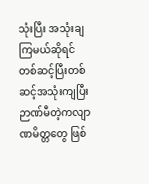သုံးပြီး အသုံးချကြမယ်ဆိုရင် တစ်ဆင့်ပြီးတစ်ဆင့်အသုံးကျပြီး ဉာဏ်မီတဲ့ကလျာဏမိတ္တတွေ ဖြစ်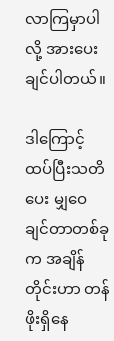လာကြမှာပါလို့ အားပေးချင်ပါတယ်။

ဒါကြောင့် ထပ်ပြီးသတိပေး မျှဝေချင်တာတစ်ခု က အချိန်တိုင်းဟာ တန်ဖိုးရှိနေ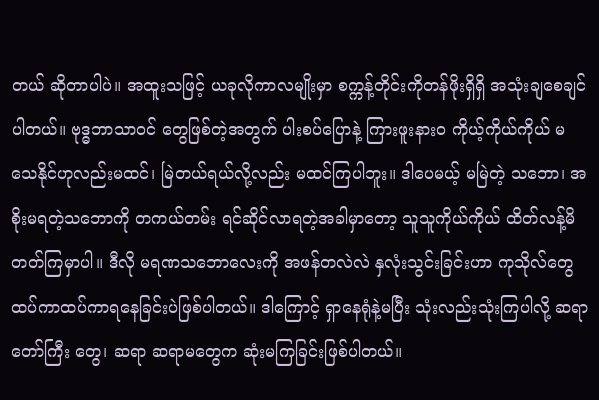တယ် ဆိုတာပါပဲ။ အထူးသဖြင့် ယခုလိုကာလမျိုးမှာ စက္ကန့်တိုင်းကိုတန်ဖိုးရှိရှိ အသုံးချစေချင်ပါတယ်။ ဗုဒ္ဓဘာသာဝင် တွေဖြစ်တဲ့အတွက် ပါးစပ်ပြောနဲ့ ကြားဖူးနားဝ ကိုယ့်ကိုယ်ကိုယ် မသေနိုင်ဟုလည်းမထင်၊ မြဲတယ်ရယ်လို့လည်း မထင်ကြပါဘူး။ ဒါပေမယ့် မမြဲတဲ့ သဘော၊ အစိုးမရတဲ့သဘောကို တကယ်တမ်း ရင်ဆိုင်လာရတဲ့အခါမှာတော့ သူသူကိုယ်ကိုယ် ထိတ်လန့်မိတတ်ကြမှာပါ။ ဒီလို မရဏသဘောလေးကို အဖန်တလဲလဲ နှလုံးသွင်းခြင်းဟာ ကုသိုလ်တွေ ထပ်ကာထပ်ကာရနေခြင်းပဲဖြစ်ပါတယ်။ ဒါကြောင့် ရှာနေရုံနဲ့မပြီး သုံးလည်းသုံးကြပါလို့ ဆရာတော်ကြီး တွေ၊ ဆရာ ဆရာမတွေက ဆုံးမကြခြင်းဖြစ်ပါတယ်။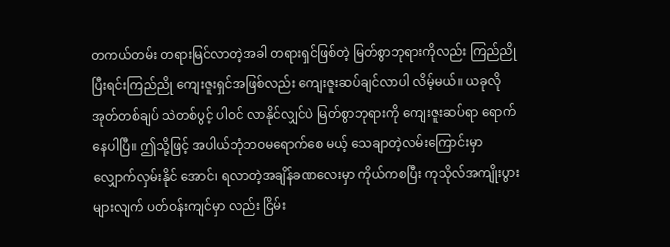တကယ်တမ်း တရားမြင်လာတဲ့အခါ တရားရှင်ဖြစ်တဲ့ မြတ်စွာဘုရားကိုလည်း ကြည်ညိုပြီးရင်းကြည်ညို ကျေးဇူးရှင်အဖြစ်လည်း ကျေးဇူးဆပ်ချင်လာပါ လိမ့်မယ်။ ယခုလို အုတ်တစ်ချပ် သဲတစ်ပွင့် ပါဝင် လာနိုင်လျှင်ပဲ မြတ်စွာဘုရားကို ကျေးဇူးဆပ်ရာ ရောက်နေပါပြီ။ ဤသို့ဖြင့် အပါယ်ဘုံဘဝမရောက်စေ မယ့် သေချာတဲ့လမ်းကြောင်းမှာ လျှောက်လှမ်းနိုင် အောင်၊ ရလာတဲ့အချိန်ခဏလေးမှာ ကိုယ်ကစပြီး ကုသိုလ်အကျိုးပွားများလျက် ပတ်ဝန်းကျင်မှာ လည်း ငြိမ်း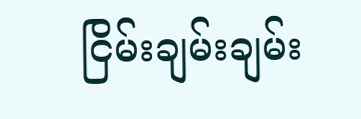ငြိမ်းချမ်းချမ်း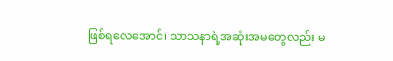ဖြစ်ရလေအောင်၊ သာသနာရဲ့အဆုံးအမတွေလည်း မ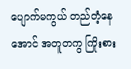ပျောက်မကွယ် တည်တံ့နေအောင် အတူတကွ ကြိုးစား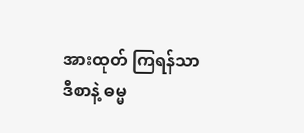အားထုတ် ကြရန်သာ ဒီစာနဲ့ ဓမ္မ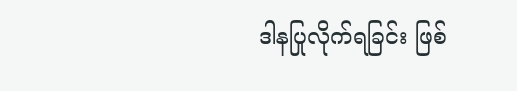ဒါနပြုလိုက်ရခြင်း ဖြစ်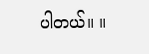ပါတယ်။ ။